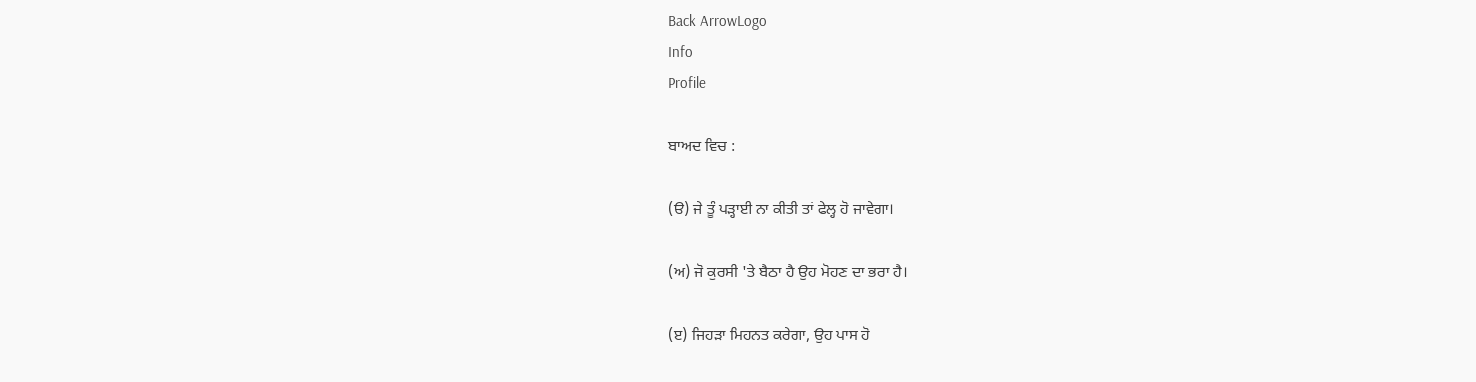Back ArrowLogo
Info
Profile

ਬਾਅਦ ਵਿਚ :

(ੳ) ਜੇ ਤੂੰ ਪੜ੍ਹਾਈ ਨਾ ਕੀਤੀ ਤਾਂ ਫੇਲ੍ਹ ਹੋ ਜਾਵੇਗਾ।

(ਅ) ਜੋ ਕੁਰਸੀ 'ਤੇ ਬੈਠਾ ਹੈ ਉਹ ਮੋਹਣ ਦਾ ਭਰਾ ਹੈ।

(ੲ) ਜਿਹੜਾ ਮਿਹਨਤ ਕਰੇਗਾ, ਉਹ ਪਾਸ ਹੋ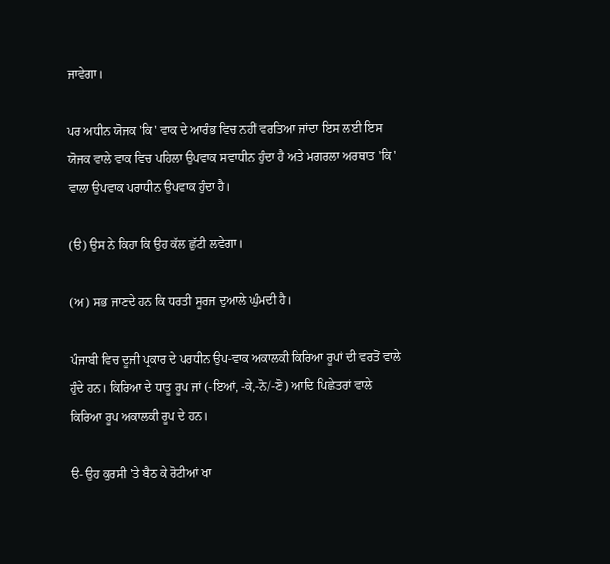ਜਾਵੇਗਾ।

ਪਰ ਅਧੀਨ ਯੋਜਕ 'ਕਿ' ਵਾਕ ਦੇ ਆਰੰਭ ਵਿਚ ਨਹੀਂ ਵਰਤਿਆ ਜਾਂਦਾ ਇਸ ਲਈ ਇਸ ਯੋਜਕ ਵਾਲੇ ਵਾਕ ਵਿਚ ਪਹਿਲਾ ਉਪਵਾਕ ਸਵਾਧੀਨ ਹੁੰਦਾ ਹੈ ਅਤੇ ਮਗਰਲਾ ਅਰਥਾਤ 'ਕਿ' ਵਾਲਾ ਉਪਵਾਕ ਪਰਾਧੀਨ ਉਪਵਾਕ ਹੁੰਦਾ ਹੈ।

(ੳ) ਉਸ ਨੇ ਕਿਹਾ ਕਿ ਉਹ ਕੱਲ ਛੁੱਟੀ ਲਵੇਗਾ।

(ਅ) ਸਭ ਜਾਣਦੇ ਹਨ ਕਿ ਧਰਤੀ ਸੂਰਜ ਦੁਆਲੇ ਘੁੰਮਦੀ ਹੈ।

ਪੰਜਾਬੀ ਵਿਚ ਦੂਜੀ ਪ੍ਰਕਾਰ ਦੇ ਪਰਧੀਨ ਉਪ-ਵਾਕ ਅਕਾਲਕੀ ਕਿਰਿਆ ਰੂਪਾਂ ਦੀ ਵਰਤੋਂ ਵਾਲੇ ਹੁੰਦੇ ਹਨ। ਕਿਰਿਆ ਦੇ ਧਾਤੂ ਰੂਪ ਜਾਂ (-ਇਆਂ, -ਕੇ,-ਨੋ/-ਣੋ) ਆਦਿ ਪਿਛੇਤਰਾਂ ਵਾਲੇ ਕਿਰਿਆ ਰੂਪ ਅਕਾਲਕੀ ਰੂਪ ਦੇ ਹਨ।

ੳ- ਉਹ ਕੁਰਸੀ 'ਤੇ ਬੈਠ ਕੇ ਰੋਟੀਆਂ ਖਾ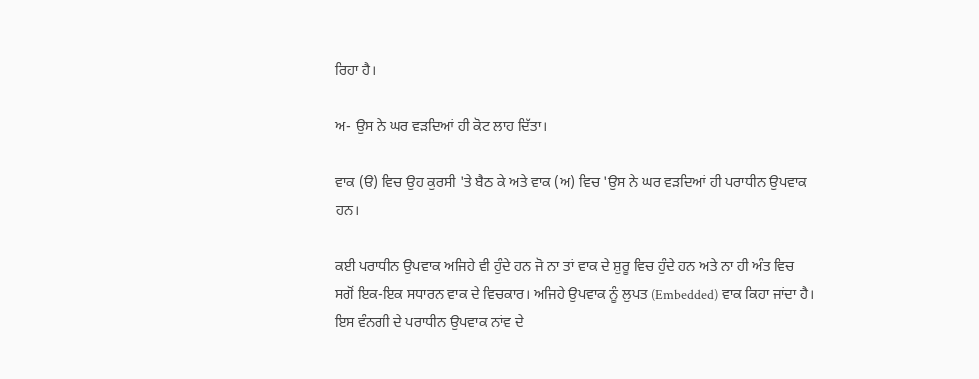ਰਿਹਾ ਹੈ।

ਅ- ਉਸ ਨੇ ਘਰ ਵੜਦਿਆਂ ਹੀ ਕੋਟ ਲਾਹ ਦਿੱਤਾ।

ਵਾਕ (ੳ) ਵਿਚ ਉਹ ਕੁਰਸੀ 'ਤੇ ਬੈਠ ਕੇ ਅਤੇ ਵਾਕ (ਅ) ਵਿਚ 'ਉਸ ਨੇ ਘਰ ਵੜਦਿਆਂ ਹੀ ਪਰਾਧੀਨ ਉਪਵਾਕ ਹਨ।

ਕਈ ਪਰਾਧੀਨ ਉਪਵਾਕ ਅਜਿਹੇ ਵੀ ਹੁੰਦੇ ਹਨ ਜੋ ਨਾ ਤਾਂ ਵਾਕ ਦੇ ਸ਼ੁਰੂ ਵਿਚ ਹੁੰਦੇ ਹਨ ਅਤੇ ਨਾ ਹੀ ਅੰਤ ਵਿਚ ਸਗੋਂ ਇਕ-ਇਕ ਸਧਾਰਨ ਵਾਕ ਦੇ ਵਿਚਕਾਰ। ਅਜਿਹੇ ਉਪਵਾਕ ਨੂੰ ਲੁਪਤ (Embedded) ਵਾਕ ਕਿਹਾ ਜਾਂਦਾ ਹੈ। ਇਸ ਵੰਨਗੀ ਦੇ ਪਰਾਧੀਨ ਉਪਵਾਕ ਨਾਂਵ ਦੇ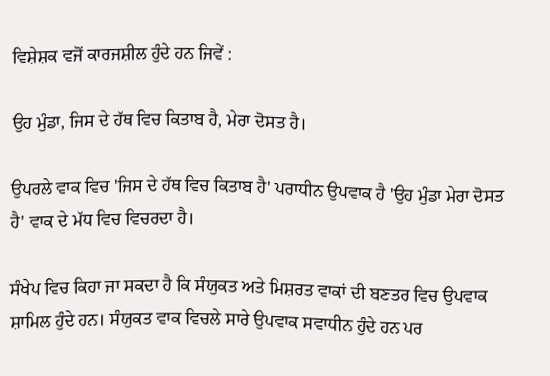ਵਿਸ਼ੇਸ਼ਕ ਵਜੋਂ ਕਾਰਜਸ਼ੀਲ ਹੁੰਦੇ ਹਨ ਜਿਵੇਂ :

ਉਹ ਮੁੰਡਾ, ਜਿਸ ਦੇ ਹੱਥ ਵਿਚ ਕਿਤਾਬ ਹੈ, ਮੇਰਾ ਦੋਸਤ ਹੈ।

ਉਪਰਲੇ ਵਾਕ ਵਿਚ 'ਜਿਸ ਦੇ ਹੱਥ ਵਿਚ ਕਿਤਾਬ ਹੈ' ਪਰਾਧੀਨ ਉਪਵਾਕ ਹੈ 'ਉਹ ਮੁੰਡਾ ਮੇਰਾ ਦੋਸਤ ਹੈ' ਵਾਕ ਦੇ ਮੱਧ ਵਿਚ ਵਿਚਰਦਾ ਹੈ।

ਸੰਖੇਪ ਵਿਚ ਕਿਹਾ ਜਾ ਸਕਦਾ ਹੈ ਕਿ ਸੰਯੁਕਤ ਅਤੇ ਮਿਸ਼ਰਤ ਵਾਕਾਂ ਦੀ ਬਣਤਰ ਵਿਚ ਉਪਵਾਕ ਸ਼ਾਮਿਲ ਹੁੰਦੇ ਹਨ। ਸੰਯੁਕਤ ਵਾਕ ਵਿਚਲੇ ਸਾਰੇ ਉਪਵਾਕ ਸਵਾਧੀਨ ਹੁੰਦੇ ਹਨ ਪਰ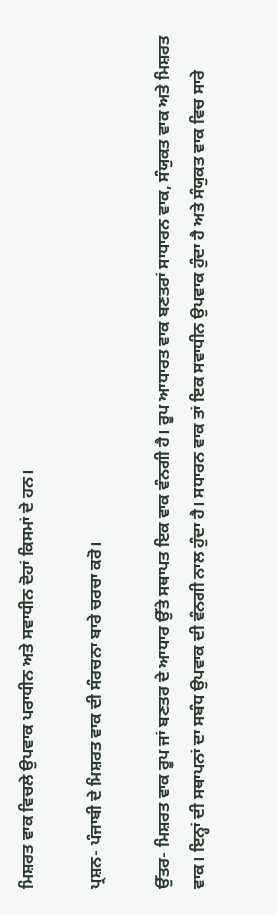ਮਿਸ਼ਰਤ ਵਾਕ ਵਿਚਲੇ ਉਪਵਾਕ ਪਰਾਧੀਨ ਅਤੇ ਸਵਾਧੀਨ ਦੋਹਾਂ ਕਿਸਮਾਂ ਦੇ ਹਨ।

ਪ੍ਰਸ਼ਨ- ਪੰਜਾਬੀ ਦੇ ਮਿਸ਼ਰਤ ਵਾਕ ਦੀ ਸੰਰਚਨਾ ਬਾਰੇ ਚਰਚਾ ਕਰੋ।

ਉੱਤਰ- ਮਿਸ਼ਰਤ ਵਾਕ ਰੂਪ ਜਾਂ ਬਣਤਰ ਦੇ ਆਧਾਰ ਉੱਤੇ ਸਥਾਪਤ ਇਕ ਵਾਕ ਵੰਨਗੀ ਹੈ। ਰੂਪ ਆਧਾਰਤ ਵਾਕ ਬਣਤਰਾਂ ਸਾਧਾਰਨ ਵਾਕ, ਸੰਯੁਕਤ ਵਾਕ ਅਤੇ ਮਿਸ਼ਰਤ ਵਾਕ। ਇਨ੍ਹਾਂ ਦੀ ਸਥਾਪਨਾਂ ਦਾ ਸਬੰਧ ਉਪਵਾਕ ਦੀ ਵੰਨਗੀ ਨਾਲ ਹੁੰਦਾ ਹੈ। ਸਧਾਰਨ ਵਾਕ ਤਾਂ ਇਕ ਸਵਾਧੀਨ ਉਪਵਾਕ ਹੁੰਦਾ ਹੈ ਅਤੇ ਸੰਯੁਕਤ ਵਾਕ ਵਿਚ ਸਾਰੇ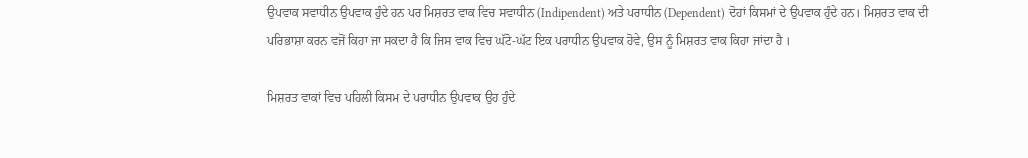ਉਪਵਾਕ ਸਵਾਧੀਨ ਉਪਵਾਕ ਹੁੰਦੇ ਹਨ ਪਰ ਮਿਸ਼ਰਤ ਵਾਕ ਵਿਚ ਸਵਾਧੀਨ (Indipendent) ਅਤੇ ਪਰਾਧੀਨ (Dependent) ਦੋਹਾਂ ਕਿਸਮਾਂ ਦੇ ਉਪਵਾਕ ਹੁੰਦੇ ਹਨ। ਮਿਸ਼ਰਤ ਵਾਕ ਦੀ ਪਰਿਭਾਸ਼ਾ ਕਰਨ ਵਜੋਂ ਕਿਹਾ ਜਾ ਸਕਦਾ ਹੈ ਕਿ ਜਿਸ ਵਾਕ ਵਿਚ ਘੱਟੋ-ਘੱਟ ਇਕ ਪਰਾਧੀਨ ਉਪਵਾਕ ਹੋਵੇ, ਉਸ ਨੂੰ ਮਿਸ਼ਰਤ ਵਾਕ ਕਿਹਾ ਜਾਂਦਾ ਹੈ ।

ਮਿਸ਼ਰਤ ਵਾਕਾਂ ਵਿਚ ਪਹਿਲੀ ਕਿਸਮ ਦੇ ਪਰਾਧੀਨ ਉਪਵਾਕ ਉਹ ਹੁੰਦੇ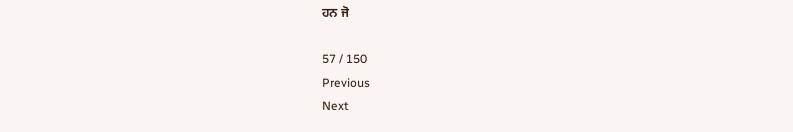ਹਨ ਜੋ

57 / 150
Previous
Next